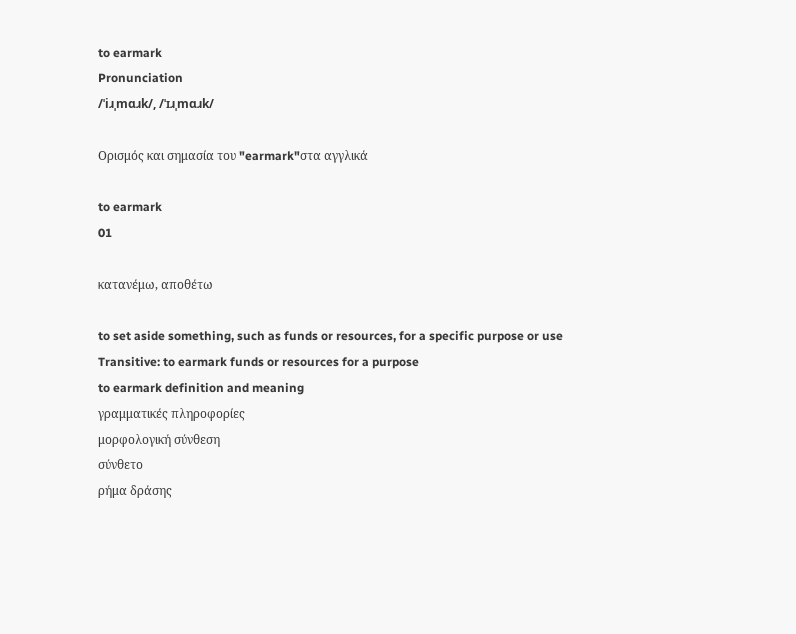to earmark
Pronunciation
/ˈiɹˌmɑɹk/, /ˈɪɹˌmɑɹk/

Ορισμός και σημασία του "earmark"στα αγγλικά

to earmark
01

κατανέμω, αποθέτω

to set aside something, such as funds or resources, for a specific purpose or use
Transitive: to earmark funds or resources for a purpose
to earmark definition and meaning
γραμματικές πληροφορίες
μορφολογική σύνθεση
σύνθετο
ρήμα δράσης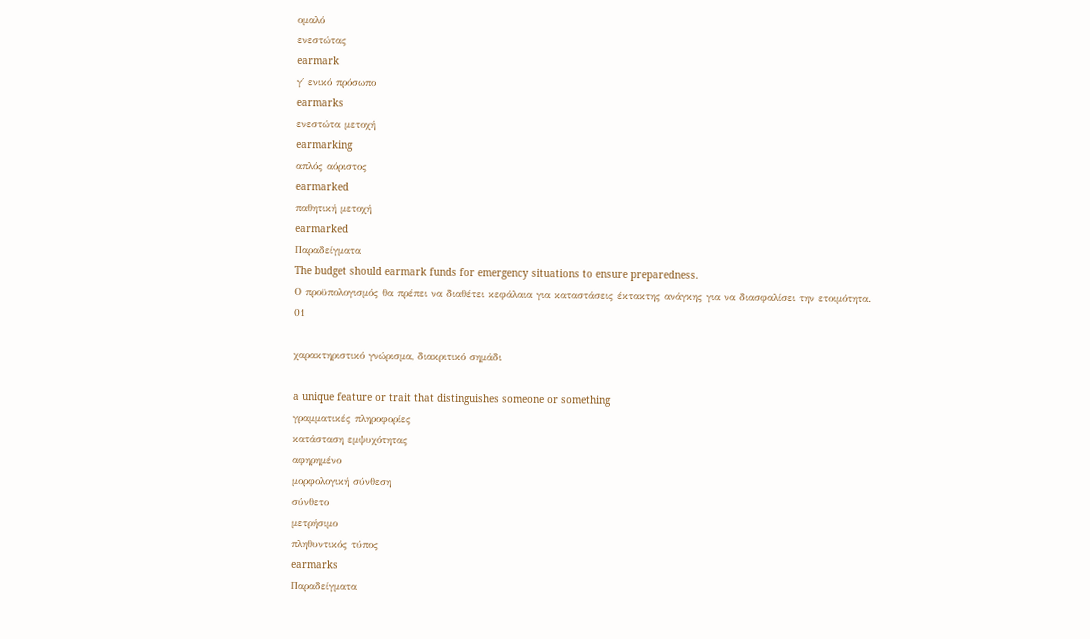ομαλό
ενεστώτας
earmark
γ΄ ενικό πρόσωπο
earmarks
ενεστώτα μετοχή
earmarking
απλός αόριστος
earmarked
παθητική μετοχή
earmarked
Παραδείγματα
The budget should earmark funds for emergency situations to ensure preparedness.
Ο προϋπολογισμός θα πρέπει να διαθέτει κεφάλαια για καταστάσεις έκτακτης ανάγκης για να διασφαλίσει την ετοιμότητα.
01

χαρακτηριστικό γνώρισμα, διακριτικό σημάδι

a unique feature or trait that distinguishes someone or something
γραμματικές πληροφορίες
κατάσταση εμψυχότητας
αφηρημένο
μορφολογική σύνθεση
σύνθετο
μετρήσιμο
πληθυντικός τύπος
earmarks
Παραδείγματα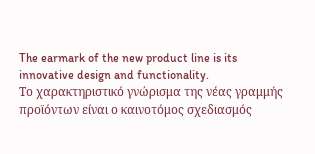The earmark of the new product line is its innovative design and functionality.
Το χαρακτηριστικό γνώρισμα της νέας γραμμής προϊόντων είναι ο καινοτόμος σχεδιασμός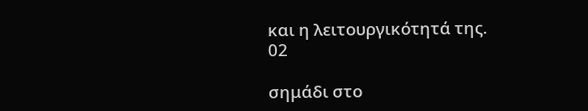και η λειτουργικότητά της.
02

σημάδι στο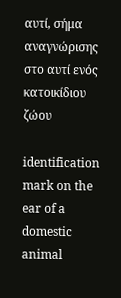αυτί, σήμα αναγνώρισης στο αυτί ενός κατοικίδιου ζώου

identification mark on the ear of a domestic animal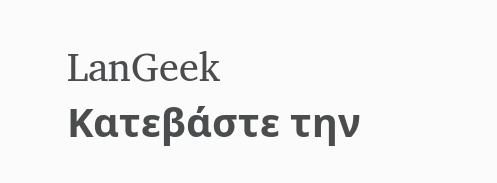LanGeek
Κατεβάστε την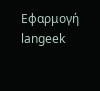Εφαρμογή
langeek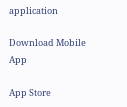application

Download Mobile App

App Store